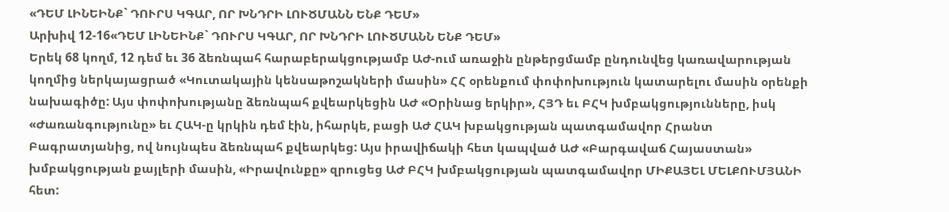«ԴԵՄ ԼԻՆԵԻՆՔ` ԴՈՒՐՍ ԿԳԱՐ, ՈՐ ԽՆԴՐԻ ԼՈՒԾՄԱՆՆ ԵՆՔ ԴԵՄ»
Արխիվ 12-16«ԴԵՄ ԼԻՆԵԻՆՔ` ԴՈՒՐՍ ԿԳԱՐ, ՈՐ ԽՆԴՐԻ ԼՈՒԾՄԱՆՆ ԵՆՔ ԴԵՄ»
Երեկ 68 կողմ, 12 դեմ եւ 36 ձեռնպահ հարաբերակցությամբ ԱԺ-ում առաջին ընթերցմամբ ընդունվեց կառավարության կողմից ներկայացրած «Կուտակային կենսաթոշակների մասին» ՀՀ օրենքում փոփոխություն կատարելու մասին օրենքի նախագիծը: Այս փոփոխությանը ձեռնպահ քվեարկեցին ԱԺ «Օրինաց երկիր», ՀՅԴ եւ ԲՀԿ խմբակցությունները, իսկ «Ժառանգությունը» եւ ՀԱԿ-ը կրկին դեմ էին, իհարկե, բացի ԱԺ ՀԱԿ խբակցության պատգամավոր Հրանտ Բագրատյանից, ով նույնպես ձեռնպահ քվեարկեց: Այս իրավիճակի հետ կապված ԱԺ «Բարգավաճ Հայաստան» խմբակցության քայլերի մասին, «Իրավունքը» զրուցեց ԱԺ ԲՀԿ խմբակցության պատգամավոր ՄԻՔԱՅԵԼ ՄԵԼՔՈՒՄՅԱՆԻ հետ: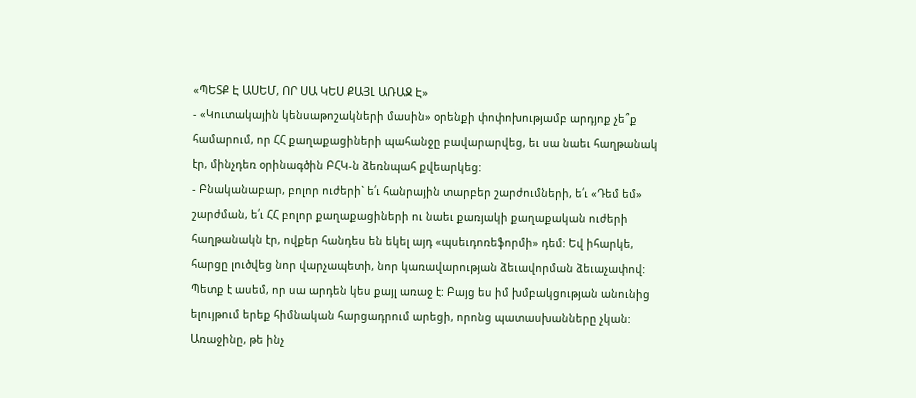«ՊԵՏՔ Է ԱՍԵՄ, ՈՐ ՍԱ ԿԵՍ ՔԱՅԼ ԱՌԱՋ Է»
- «Կուտակային կենսաթոշակների մասին» օրենքի փոփոխությամբ արդյոք չե՞ք համարում, որ ՀՀ քաղաքացիների պահանջը բավարարվեց, եւ սա նաեւ հաղթանակ էր, մինչդեռ օրինագծին ԲՀԿ-ն ձեռնպահ քվեարկեց:
- Բնականաբար, բոլոր ուժերի` ե՛ւ հանրային տարբեր շարժումների, ե՛ւ «Դեմ եմ» շարժման, ե՛ւ ՀՀ բոլոր քաղաքացիների ու նաեւ քառյակի քաղաքական ուժերի հաղթանակն էր, ովքեր հանդես են եկել այդ «պսեւդոռեֆորմի» դեմ: Եվ իհարկե, հարցը լուծվեց նոր վարչապետի, նոր կառավարության ձեւավորման ձեւաչափով: Պետք է ասեմ, որ սա արդեն կես քայլ առաջ է: Բայց ես իմ խմբակցության անունից ելույթում երեք հիմնական հարցադրում արեցի, որոնց պատասխանները չկան: Առաջինը, թե ինչ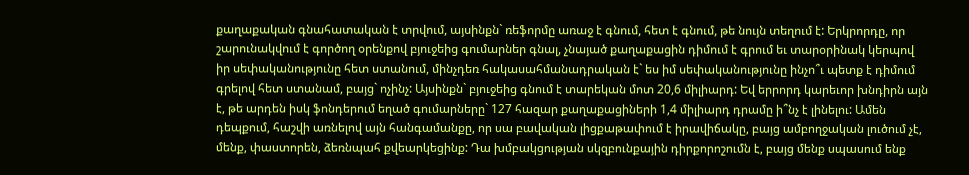քաղաքական գնահատական է տրվում, այսինքն` ռեֆորմը առաջ է գնում, հետ է գնում, թե նույն տեղում է: Երկրորդը, որ շարունակվում է գործող օրենքով բյուջեից գումարներ գնալ, չնայած քաղաքացին դիմում է գրում եւ տարօրինակ կերպով իր սեփականությունը հետ ստանում, մինչդեռ հակասահմանադրական է` ես իմ սեփականությունը ինչո՞ւ պետք է դիմում գրելով հետ ստանամ, բայց` ոչինչ: Այսինքն` բյուջեից գնում է տարեկան մոտ 20,6 միլիարդ: Եվ երրորդ կարեւոր խնդիրն այն է, թե արդեն իսկ ֆոնդերում եղած գումարները` 127 հազար քաղաքացիների 1,4 միլիարդ դրամը ի՞նչ է լինելու: Ամեն դեպքում, հաշվի առնելով այն հանգամանքը, որ սա բավական լիցքաթափում է իրավիճակը, բայց ամբողջական լուծում չէ, մենք, փաստորեն, ձեռնպահ քվեարկեցինք: Դա խմբակցության սկզբունքային դիրքորոշումն է, բայց մենք սպասում ենք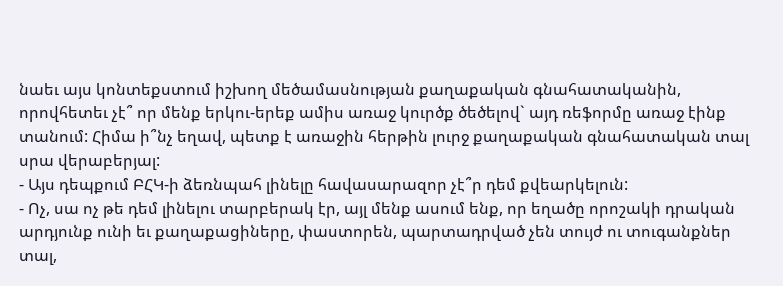նաեւ այս կոնտեքստում իշխող մեծամասնության քաղաքական գնահատականին, որովհետեւ չէ՞ որ մենք երկու-երեք ամիս առաջ կուրծք ծեծելով` այդ ռեֆորմը առաջ էինք տանում: Հիմա ի՞նչ եղավ, պետք է առաջին հերթին լուրջ քաղաքական գնահատական տալ սրա վերաբերյալ:
- Այս դեպքում ԲՀԿ-ի ձեռնպահ լինելը հավասարազոր չէ՞ր դեմ քվեարկելուն:
- Ոչ, սա ոչ թե դեմ լինելու տարբերակ էր, այլ մենք ասում ենք, որ եղածը որոշակի դրական արդյունք ունի եւ քաղաքացիները, փաստորեն, պարտադրված չեն տույժ ու տուգանքներ տալ,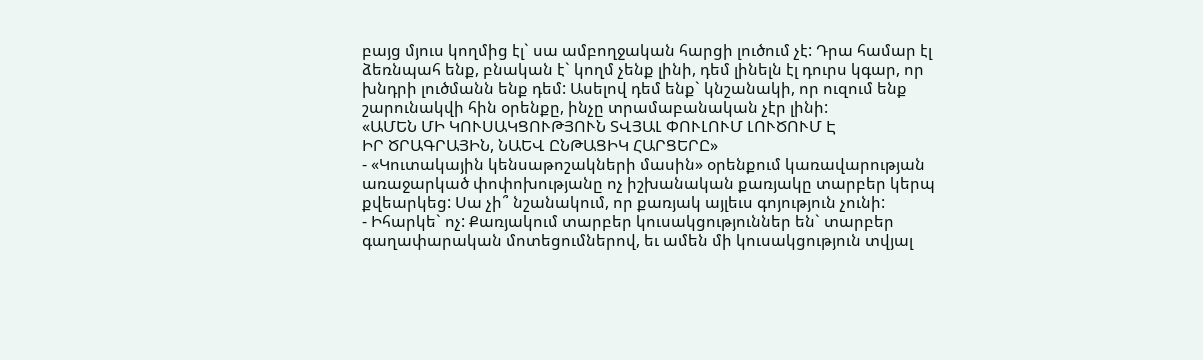բայց մյուս կողմից էլ` սա ամբողջական հարցի լուծում չէ: Դրա համար էլ ձեռնպահ ենք, բնական է` կողմ չենք լինի, դեմ լինելն էլ դուրս կգար, որ խնդրի լուծմանն ենք դեմ: Ասելով դեմ ենք` կնշանակի, որ ուզում ենք շարունակվի հին օրենքը, ինչը տրամաբանական չէր լինի:
«ԱՄԵՆ ՄԻ ԿՈՒՍԱԿՑՈՒԹՅՈՒՆ ՏՎՅԱԼ ՓՈՒԼՈՒՄ ԼՈՒԾՈՒՄ Է
ԻՐ ԾՐԱԳՐԱՅԻՆ, ՆԱԵՎ ԸՆԹԱՑԻԿ ՀԱՐՑԵՐԸ»
- «Կուտակային կենսաթոշակների մասին» օրենքում կառավարության առաջարկած փոփոխությանը ոչ իշխանական քառյակը տարբեր կերպ քվեարկեց: Սա չի՞ նշանակում, որ քառյակ այլեւս գոյություն չունի:
- Իհարկե` ոչ: Քառյակում տարբեր կուսակցություններ են` տարբեր գաղափարական մոտեցումներով, եւ ամեն մի կուսակցություն տվյալ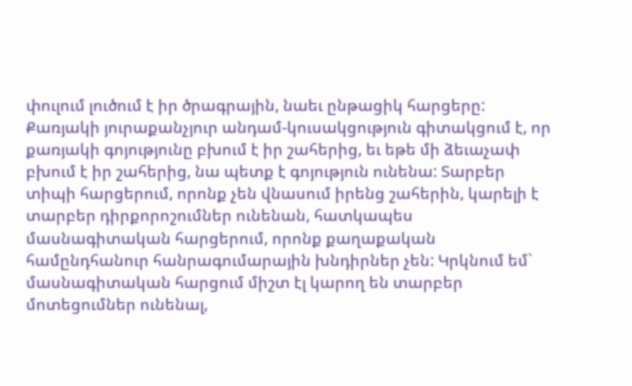փուլում լուծում է իր ծրագրային, նաեւ ընթացիկ հարցերը: Քառյակի յուրաքանչյուր անդամ-կուսակցություն գիտակցում է, որ քառյակի գոյությունը բխում է իր շահերից, եւ եթե մի ձեւաչափ բխում է իր շահերից, նա պետք է գոյություն ունենա: Տարբեր տիպի հարցերում, որոնք չեն վնասում իրենց շահերին, կարելի է տարբեր դիրքորոշումներ ունենան, հատկապես մասնագիտական հարցերում, որոնք քաղաքական համընդհանուր հանրագումարային խնդիրներ չեն: Կրկնում եմ` մասնագիտական հարցում միշտ էլ կարող են տարբեր մոտեցումներ ունենալ,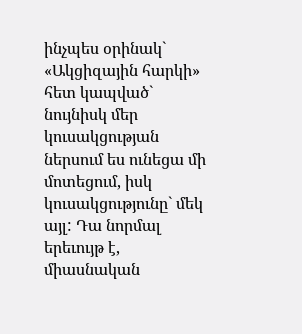ինչպես օրինակ` «Ակցիզային հարկի» հետ կապված` նույնիսկ մեր կուսակցության ներսում ես ունեցա մի մոտեցում, իսկ կուսակցությունը` մեկ այլ: Դա նորմալ երեւույթ է, միասնական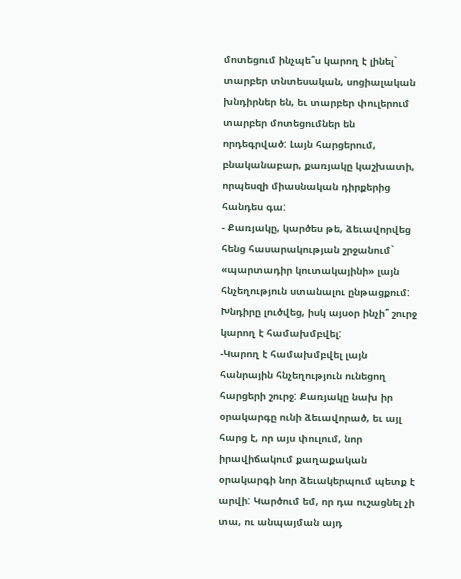մոտեցում ինչպե՞ս կարող է լինել` տարբեր տնտեսական, սոցիալական խնդիրներ են, եւ տարբեր փուլերում տարբեր մոտեցումներ են որդեգրված: Լայն հարցերում, բնականաբար, քառյակը կաշխատի, որպեսզի միասնական դիրքերից հանդես գա:
- Քառյակը, կարծես թե, ձեւավորվեց հենց հասարակության շրջանում` «պարտադիր կուտակայինի» լայն հնչեղություն ստանալու ընթացքում: Խնդիրը լուծվեց, իսկ այսօր ինչի՞ շուրջ կարող է համախմբվել:
-Կարող է համախմբվել լայն հանրային հնչեղություն ունեցող հարցերի շուրջ: Քառյակը նախ իր օրակարգը ունի ձեւավորած, եւ այլ հարց է, որ այս փուլում, նոր իրավիճակում քաղաքական օրակարգի նոր ձեւակերպում պետք է արվի: Կարծում եմ, որ դա ուշացնել չի տա, ու անպայման այդ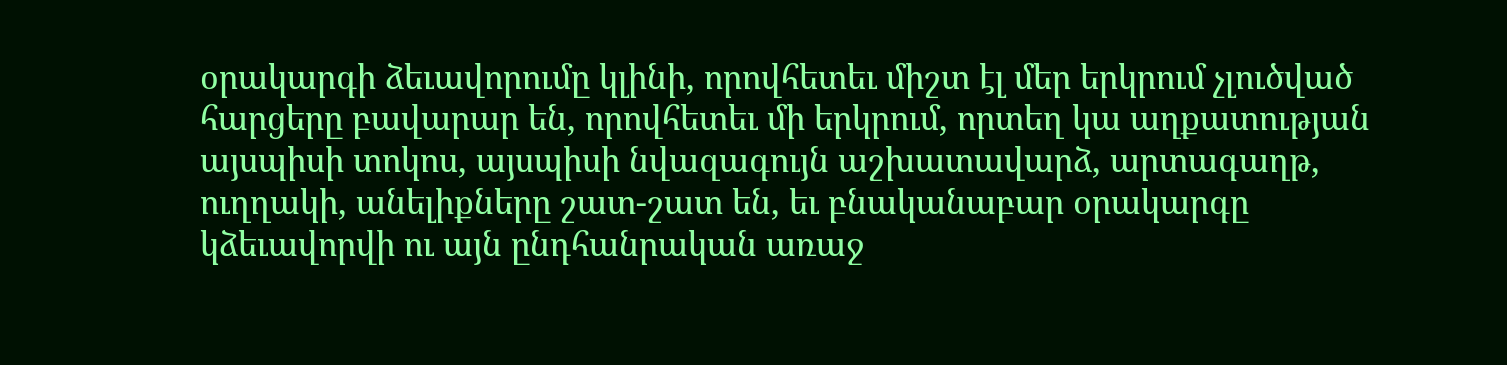օրակարգի ձեւավորումը կլինի, որովհետեւ միշտ էլ մեր երկրում չլուծված հարցերը բավարար են, որովհետեւ մի երկրում, որտեղ կա աղքատության այսպիսի տոկոս, այսպիսի նվազագույն աշխատավարձ, արտագաղթ, ուղղակի, անելիքները շատ-շատ են, եւ բնականաբար օրակարգը կձեւավորվի ու այն ընդհանրական առաջ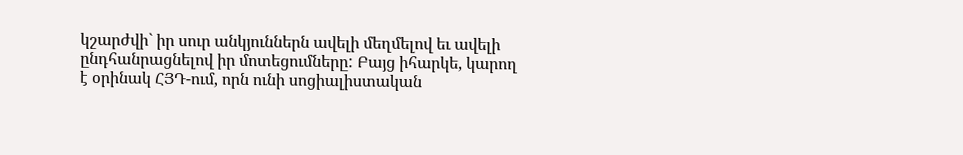կշարժվի` իր սուր անկյուններն ավելի մեղմելով եւ ավելի ընդհանրացնելով իր մոտեցումները: Բայց իհարկե, կարող է օրինակ ՀՅԴ-ում, որն ունի սոցիալիստական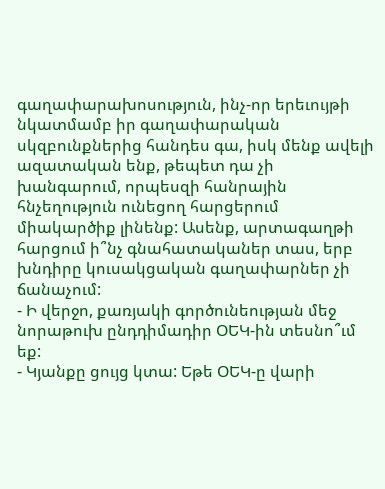գաղափարախոսություն, ինչ-որ երեւույթի նկատմամբ իր գաղափարական սկզբունքներից հանդես գա, իսկ մենք ավելի ազատական ենք, թեպետ դա չի խանգարում, որպեսզի հանրային հնչեղություն ունեցող հարցերում միակարծիք լինենք: Ասենք, արտագաղթի հարցում ի՞նչ գնահատականեր տաս, երբ խնդիրը կուսակցական գաղափարներ չի ճանաչում:
- Ի վերջո, քառյակի գործունեության մեջ նորաթուխ ընդդիմադիր ՕԵԿ-ին տեսնո՞ւմ եք:
- Կյանքը ցույց կտա: Եթե ՕԵԿ-ը վարի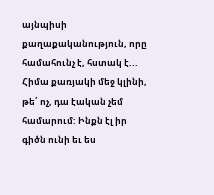այնպիսի քաղաքականություն, որը համահունչ է, հստակ է... Հիմա քառյակի մեջ կլինի, թե՛ ոչ, դա էական չեմ համարում: Ինքն էլ իր գիծն ունի եւ ես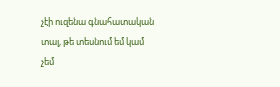չէի ուզենա գնահատական տալ, թե տեսնում եմ կամ չեմ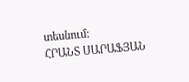տեսնում:
ՀՐԱՆՏ ՍԱՐԱՖՅԱՆ